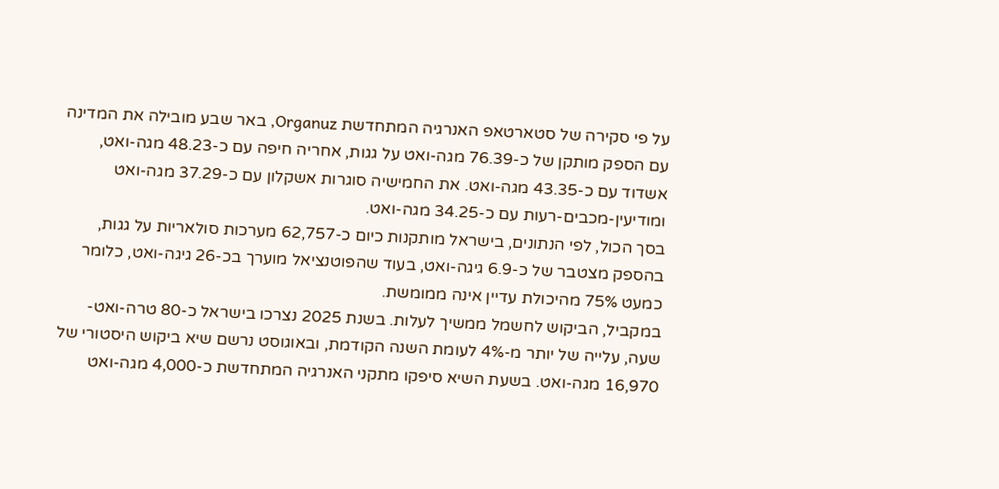על פי סקירה של סטארטאפ האנרגיה המתחדשת Organuz, באר שבע מובילה את המדינה עם הספק מותקן של כ-76.39 מגה-ואט על גגות, אחריה חיפה עם כ-48.23 מגה-ואט, אשדוד עם כ-43.35 מגה-ואט. את החמישיה סוגרות אשקלון עם כ-37.29 מגה-ואט ומודיעין-מכבים-רעות עם כ-34.25 מגה-ואט.
בסך הכול, לפי הנתונים, בישראל מותקנות כיום כ-62,757 מערכות סולאריות על גגות, בהספק מצטבר של כ-6.9 גיגה-ואט, בעוד שהפוטנציאל מוערך בכ-26 גיגה-ואט, כלומר כמעט 75% מהיכולת עדיין אינה ממומשת.
במקביל, הביקוש לחשמל ממשיך לעלות. בשנת 2025 נצרכו בישראל כ-80 טרה-ואט-שעה, עלייה של יותר מ-4% לעומת השנה הקודמת, ובאוגוסט נרשם שיא ביקוש היסטורי של 16,970 מגה-ואט. בשעת השיא סיפקו מתקני האנרגיה המתחדשת כ-4,000 מגה-ואט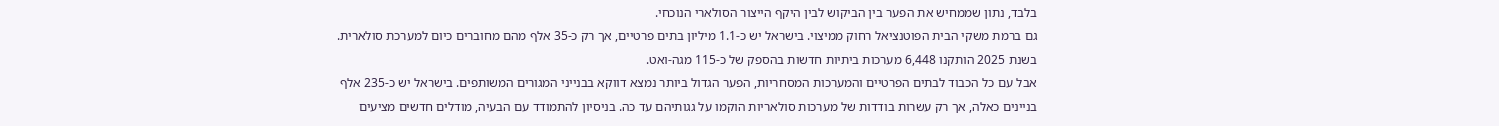בלבד, נתון שממחיש את הפער בין הביקוש לבין היקף הייצור הסולארי הנוכחי.
גם ברמת משקי הבית הפוטנציאל רחוק ממיצוי. בישראל יש כ-1.1 מיליון בתים פרטיים, אך רק כ-35 אלף מהם מחוברים כיום למערכת סולארית. בשנת 2025 הותקנו 6,448 מערכות ביתיות חדשות בהספק של כ-115 מגה-ואט.
אבל עם כל הכבוד לבתים הפרטיים והמערכות המסחריות, הפער הגדול ביותר נמצא דווקא בבנייני המגורים המשותפים. בישראל יש כ-235 אלף בניינים כאלה, אך רק עשרות בודדות של מערכות סולאריות הוקמו על גגותיהם עד כה. בניסיון להתמודד עם הבעיה, מודלים חדשים מציעים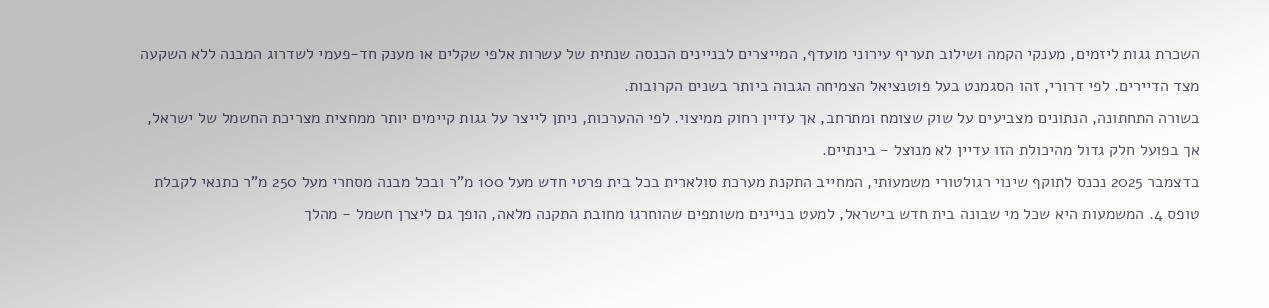השכרת גגות ליזמים, מענקי הקמה ושילוב תעריף עירוני מועדף, המייצרים לבניינים הכנסה שנתית של עשרות אלפי שקלים או מענק חד-פעמי לשדרוג המבנה ללא השקעה מצד הדיירים. לפי דרורי, זהו הסגמנט בעל פוטנציאל הצמיחה הגבוה ביותר בשנים הקרובות.
בשורה התחתונה, הנתונים מצביעים על שוק שצומח ומתרחב, אך עדיין רחוק ממיצוי. לפי ההערכות, ניתן לייצר על גגות קיימים יותר ממחצית מצריכת החשמל של ישראל, אך בפועל חלק גדול מהיכולת הזו עדיין לא מנוצל - בינתיים.
בדצמבר 2025 נכנס לתוקף שינוי רגולטורי משמעותי, המחייב התקנת מערכת סולארית בכל בית פרטי חדש מעל 100 מ"ר ובכל מבנה מסחרי מעל 250 מ"ר כתנאי לקבלת טופס 4. המשמעות היא שכל מי שבונה בית חדש בישראל, למעט בניינים משותפים שהוחרגו מחובת התקנה מלאה, הופך גם ליצרן חשמל - מהלך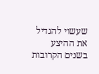שעשוי להגדיל את ההיצע בשנים הקרובות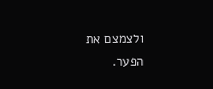ולצמצם את הפער.